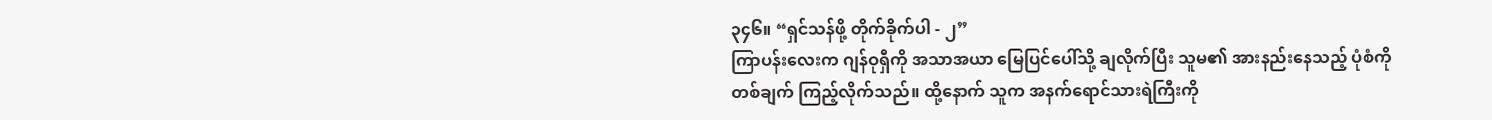၃၄၆။ “ရှင်သန်ဖို့ တိုက်ခိုက်ပါ - ၂”
ကြာပန်းလေးက ဂျန်ဝုရှီကို အသာအယာ မြေပြင်ပေါ်သို့ ချလိုက်ပြီး သူမ၏ အားနည်းနေသည့် ပုံစံကို တစ်ချက် ကြည့်လိုက်သည်။ ထို့နောက် သူက အနက်ရောင်သားရဲကြီးကို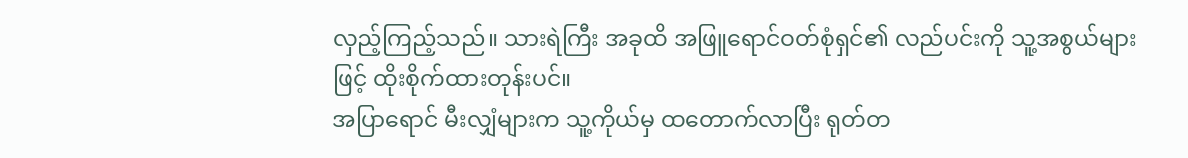လှည့်ကြည့်သည်။ သားရဲကြီး အခုထိ အဖြူရောင်ဝတ်စုံရှင်၏ လည်ပင်းကို သူ့အစွယ်များဖြင့် ထိုးစိုက်ထားတုန်းပင်။
အပြာရောင် မီးလျှံများက သူ့ကိုယ်မှ ထတောက်လာပြီး ရုတ်တ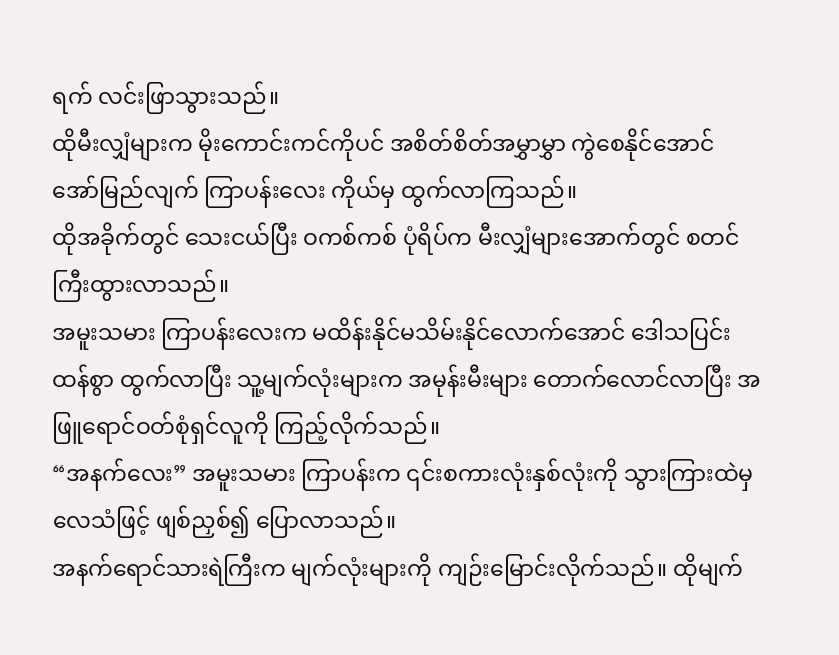ရက် လင်းဖြာသွားသည်။
ထိုမီးလျှံများက မိုးကောင်းကင်ကိုပင် အစိတ်စိတ်အမွှာမွှာ ကွဲစေနိုင်အောင် အော်မြည်လျက် ကြာပန်းလေး ကိုယ်မှ ထွက်လာကြသည်။
ထိုအခိုက်တွင် သေးငယ်ပြီး ဝကစ်ကစ် ပုံရိပ်က မီးလျှံများအောက်တွင် စတင် ကြီးထွားလာသည်။
အမူးသမား ကြာပန်းလေးက မထိန်းနိုင်မသိမ်းနိုင်လောက်အောင် ဒေါသပြင်းထန်စွာ ထွက်လာပြီး သူ့မျက်လုံးများက အမုန်းမီးများ တောက်လောင်လာပြီး အဖြူရောင်ဝတ်စုံရှင်လူကို ကြည့်လိုက်သည်။
“အနက်လေး” အမူးသမား ကြာပန်းက ၎င်းစကားလုံးနှစ်လုံးကို သွားကြားထဲမှ လေသံဖြင့် ဖျစ်ညှစ်၍ ပြောလာသည်။
အနက်ရောင်သားရဲကြီးက မျက်လုံးများကို ကျဉ်းမြောင်းလိုက်သည်။ ထိုမျက်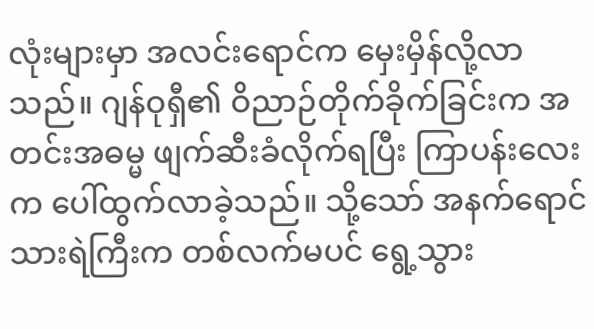လုံးများမှာ အလင်းရောင်က မှေးမှိန်လို့လာသည်။ ဂျန်ဝုရှီ၏ ဝိညာဉ်တိုက်ခိုက်ခြင်းက အတင်းအဓမ္မ ဖျက်ဆီးခံလိုက်ရပြီး ကြာပန်းလေးက ပေါ်ထွက်လာခဲ့သည်။ သို့သော် အနက်ရောင်သားရဲကြီးက တစ်လက်မပင် ရွေ့သွား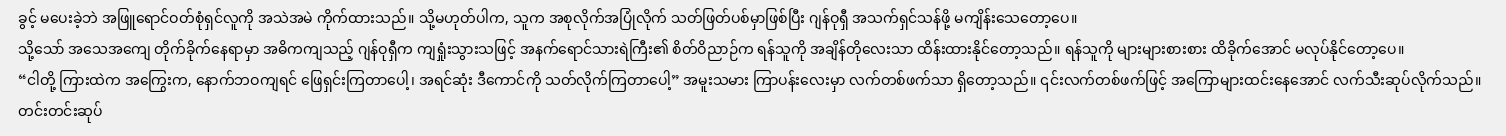ခွင့် မပေးခဲ့ဘဲ အဖြူရောင်ဝတ်စုံရှင်လူကို အသဲအမဲ ကိုက်ထားသည်။ သို့မဟုတ်ပါက, သူက အစုလိုက်အပြုံလိုက် သတ်ဖြတ်ပစ်မှာဖြစ်ပြီး ဂျန်ဝုရှီ အသက်ရှင်သန်ဖို့ မကျိန်းသေတော့ပေ။
သို့သော် အသေအကျေ တိုက်ခိုက်နေရာမှာ အဓိကကျသည့် ဂျန်ဝုရှီက ကျရှုံးသွားသဖြင့် အနက်ရောင်သားရဲကြီး၏ စိတ်ဝိညာဉ်က ရန်သူကို အချိန်တိုလေးသာ ထိန်းထားနိုင်တော့သည်။ ရန်သူကို များများစားစား ထိခိုက်အောင် မလုပ်နိုင်တော့ပေ။
“ငါတို့ ကြားထဲက အကြွေးက, နောက်ဘဝကျရင် ဖြေရှင်းကြတာပေါ့၊ အရင်ဆုံး ဒီကောင်ကို သတ်လိုက်ကြတာပေါ့” အမူးသမား ကြာပန်းလေးမှာ လက်တစ်ဖက်သာ ရှိတော့သည်။ ၎င်းလက်တစ်ဖက်ဖြင့် အကြောများထင်းနေအောင် လက်သီးဆုပ်လိုက်သည်။ တင်းတင်းဆုပ်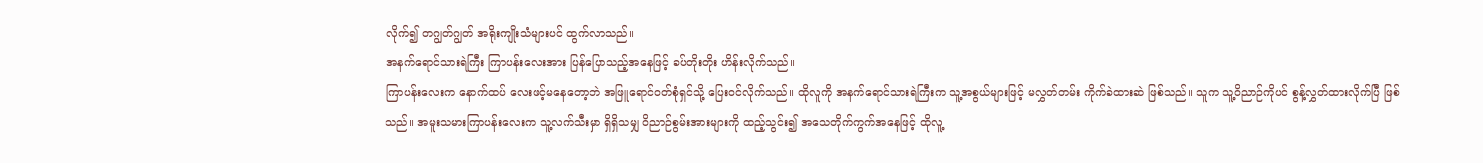လိုက်၍ တဂျွတ်ဂျွတ် အရိုးကျိုးသံများပင် ထွက်လာသည်။
အနက်ရောင်သားရဲကြီး ကြာပန်းလေးအား ပြန်ပြောသည့်အနေဖြင့် ခပ်တိုးတိုး ဟိန်းလိုက်သည်။
ကြာပန်းလေးက နောက်ထပ် လေးဖင့်မနေတော့ဘဲ အဖြူရောင်ဝတ်စုံရှင်သို့ ပြေးဝင်လိုက်သည်။ ထိုလူကို အနက်ရောင်သားရဲကြီးက သူ့အစွယ်များဖြင့် မလွှတ်တမ်း ကိုက်ခဲထားဆဲ ဖြစ်သည်။ သူက သူ့ဝိညာဉ်ကိုပင် စွန့်လွှတ်ထားလိုက်ပြီ ဖြစ်သည်။ အမူးသမားကြာပန်းလေးက သူ့လက်သီးမှာ ရှိရှိသမျှ ဝိညာဉ်စွမ်းအားများကို ထည့်သွင်း၍ အသေတိုက်ကွက်အနေဖြင့် ထိုလူ့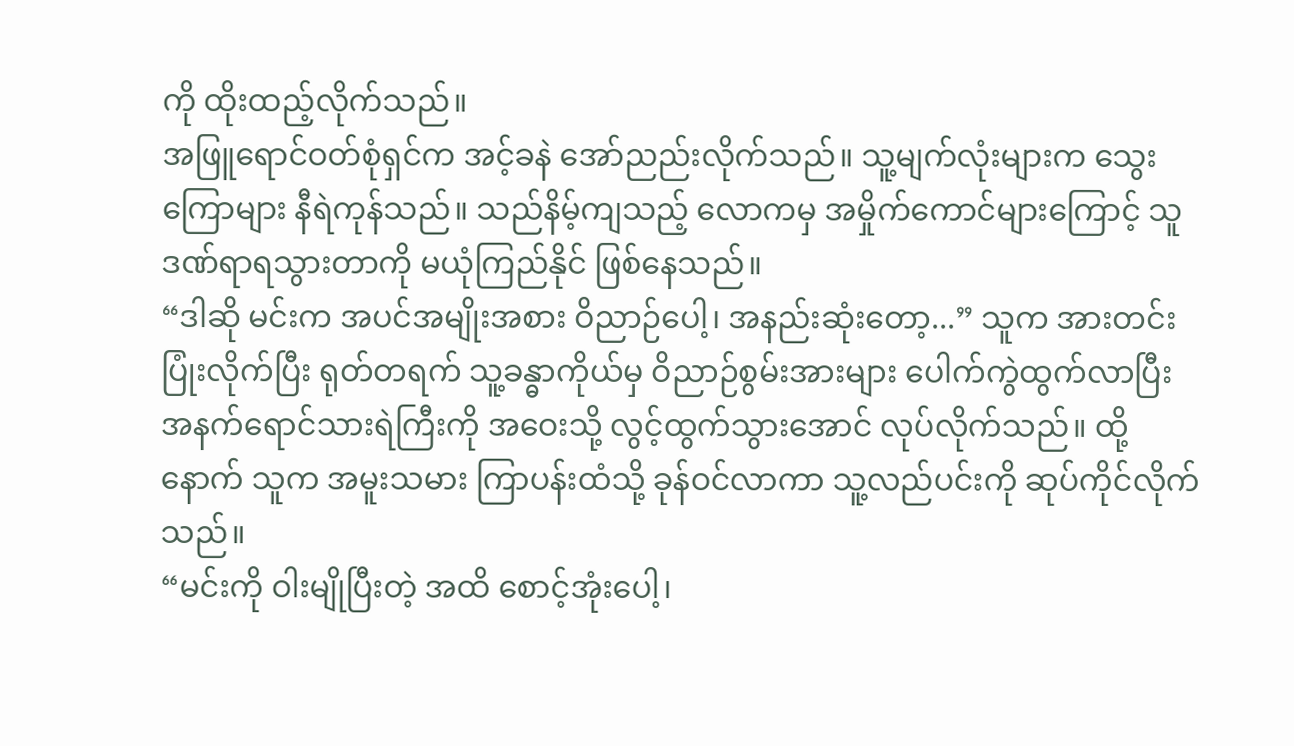ကို ထိုးထည့်လိုက်သည်။
အဖြူရောင်ဝတ်စုံရှင်က အင့်ခနဲ အော်ညည်းလိုက်သည်။ သူ့မျက်လုံးများက သွေးကြောများ နီရဲကုန်သည်။ သည်နိမ့်ကျသည့် လောကမှ အမှိုက်ကောင်များကြောင့် သူ ဒဏ်ရာရသွားတာကို မယုံကြည်နိုင် ဖြစ်နေသည်။
“ဒါဆို မင်းက အပင်အမျိုးအစား ဝိညာဉ်ပေါ့၊ အနည်းဆုံးတော့...” သူက အားတင်းပြုံးလိုက်ပြီး ရုတ်တရက် သူ့ခန္ဓာကိုယ်မှ ဝိညာဉ်စွမ်းအားများ ပေါက်ကွဲထွက်လာပြီး အနက်ရောင်သားရဲကြီးကို အဝေးသို့ လွင့်ထွက်သွားအောင် လုပ်လိုက်သည်။ ထို့နောက် သူက အမူးသမား ကြာပန်းထံသို့ ခုန်ဝင်လာကာ သူ့လည်ပင်းကို ဆုပ်ကိုင်လိုက်သည်။
“မင်းကို ဝါးမျိုပြီးတဲ့ အထိ စောင့်အုံးပေါ့၊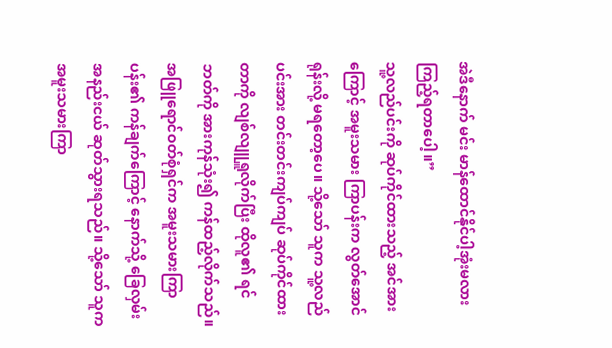အဲဒီနောက် မင်း မာန်ထောင်နိုင်ပါ့အုံးမလား ကြည့်ရတာပေါ့။”
သူ့လည်ပင်းကို ဆုပ်ကိုင်ထားသည့် အင်အားကြောင့် အမူးသမား ကြာပန်းက လွတ်အောင် ရုန်းလို့ မရတော့ပေ။ သို့သော် သူက သူ့လည်ပင်းအား တင်းတင်းကျပ်ကျပ် ဆုပ်ကိုင်ထားတာကို လျစ်လျူရှူလိုက်ပြီး ထိုလူ၏ ရင်ဘတ်ကို အားကုန်သုံး၍ ကန်ထည့်လိုက်သည်။
အဖြူရောင်ဝတ်စုံရှင်က အမူးသမားကြာပန်း၏ ကန်ချက်ကြောင့် နောက်သို့ ခြေလှမ်းအနည်းငယ် ဆုတ်သွားရသည်။ သို့သော် သူက အမူးသမားကြာ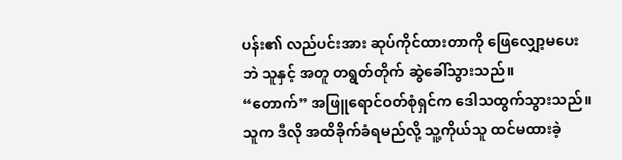ပန်း၏ လည်ပင်းအား ဆုပ်ကိုင်ထားတာကို ဖြေလျှော့မပေးဘဲ သူနှင့် အတူ တရွတ်တိုက် ဆွဲခေါ်သွားသည်။
“တောက်” အဖြူရောင်ဝတ်စုံရှင်က ဒေါသထွက်သွားသည်။ သူက ဒီလို အထိခိုက်ခံရမည်လို့ သူ့ကိုယ်သူ ထင်မထားခဲ့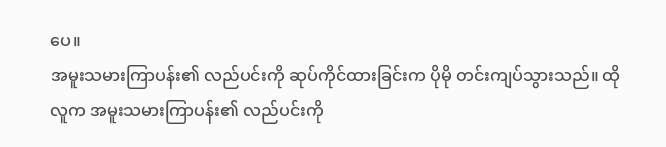ပေ။
အမူးသမားကြာပန်း၏ လည်ပင်းကို ဆုပ်ကိုင်ထားခြင်းက ပိုမို တင်းကျပ်သွားသည်။ ထိုလူက အမူးသမားကြာပန်း၏ လည်ပင်းကို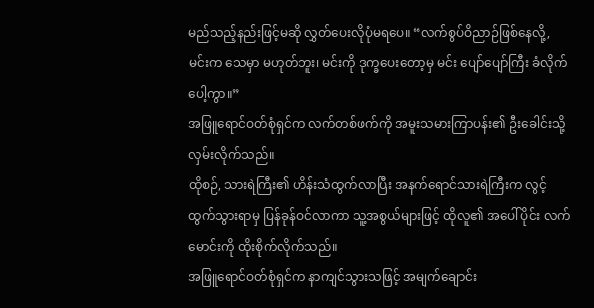မည်သည့်နည်းဖြင့်မဆို လွှတ်ပေးလိုပုံမရပေ။ “လက်စွပ်ဝိညာဉ်ဖြစ်နေလို့, မင်းက သေမှာ မဟုတ်ဘူး၊ မင်းကို ဒုက္ခပေးတော့မှ မင်း ပျော်ပျော်ကြီး ခံလိုက်ပေါ့ကွာ။”
အဖြူရောင်ဝတ်စုံရှင်က လက်တစ်ဖက်ကို အမူးသမားကြာပန်း၏ ဦးခေါင်းသို့ လှမ်းလိုက်သည်။
ထိုစဉ်, သားရဲကြီး၏ ဟိန်းသံထွက်လာပြီး အနက်ရောင်သားရဲကြီးက လွင့်ထွက်သွားရာမှ ပြန်ခုန်ဝင်လာကာ သူ့အစွယ်များဖြင့် ထိုလူ၏ အပေါ်ပိုင်း လက်မောင်းကို ထိုးစိုက်လိုက်သည်။
အဖြူရောင်ဝတ်စုံရှင်က နာကျင်သွားသဖြင့် အမျက်ချောင်း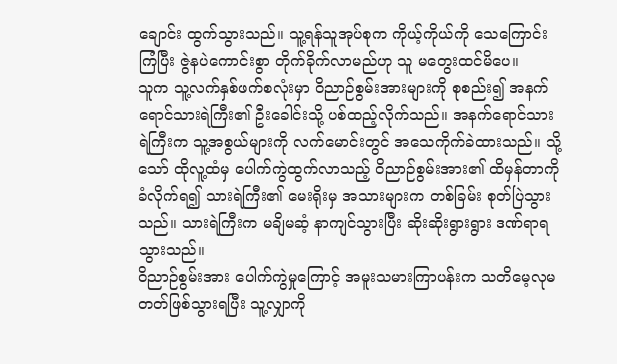ချောင်း ထွက်သွားသည်။ သူ့ရန်သူအုပ်စုက ကိုယ့်ကိုယ်ကို သေကြောင်းကြံပြီး ဇွဲနပဲကောင်းစွာ တိုက်ခိုက်လာမည်ဟု သူ မတွေးထင်မိပေ။
သူက သူ့လက်နှစ်ဖက်စလုံးမှာ ဝိညာဉ်စွမ်းအားများကို စုစည်း၍ အနက်ရောင်သားရဲကြီး၏ ဦးခေါင်းသို့ ပစ်ထည့်လိုက်သည်။ အနက်ရောင်သားရဲကြီးက သူ့အစွယ်များကို လက်မောင်းတွင် အသေကိုက်ခဲထားသည်။ သို့သော် ထိုလူ့ထံမှ ပေါက်ကွဲထွက်လာသည့် ဝိညာဉ်စွမ်းအား၏ ထိမှန်တာကို ခံလိုက်ရ၍ သားရဲကြီး၏ မေးရိုးမှ အသားများက တစ်ခြမ်း စုတ်ပြဲသွားသည်။ သားရဲကြီးက မချိမဆံ့ နာကျင်သွားပြီး ဆိုးဆိုးရွားရွား ဒဏ်ရာရသွားသည်။
ဝိညာဉ်စွမ်းအား ပေါက်ကွဲမှုကြောင့် အမူးသမားကြာပန်းက သတိမေ့လုမတတ်ဖြစ်သွားရပြီး သူ့လျှာကို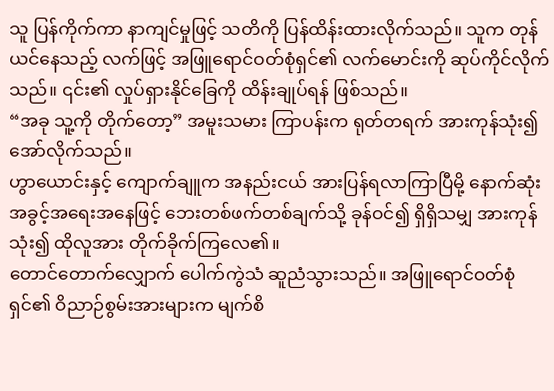သူ ပြန်ကိုက်ကာ နာကျင်မှုဖြင့် သတိကို ပြန်ထိန်းထားလိုက်သည်။ သူက တုန်ယင်နေသည့် လက်ဖြင့် အဖြူရောင်ဝတ်စုံရှင်၏ လက်မောင်းကို ဆုပ်ကိုင်လိုက်သည်။ ၎င်း၏ လှုပ်ရှားနိုင်ခြေကို ထိန်းချုပ်ရန် ဖြစ်သည်။
“အခု သူ့ကို တိုက်တော့” အမူးသမား ကြာပန်းက ရုတ်တရက် အားကုန်သုံး၍ အော်လိုက်သည်။
ဟွာယောင်းနှင့် ကျောက်ချူက အနည်းငယ် အားပြန်ရလာကြာပြီမို့ နောက်ဆုံးအခွင့်အရေးအနေဖြင့် ဘေးတစ်ဖက်တစ်ချက်သို့ ခုန်ဝင်၍ ရှိရှိသမျှ အားကုန်သုံး၍ ထိုလူအား တိုက်ခိုက်ကြလေ၏။
တောင်တောက်လျှောက် ပေါက်ကွဲသံ ဆူညံသွားသည်။ အဖြူရောင်ဝတ်စုံရှင်၏ ဝိညာဉ်စွမ်းအားများက မျက်စိ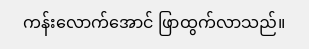ကန်းလောက်အောင် ဖြာထွက်လာသည်။